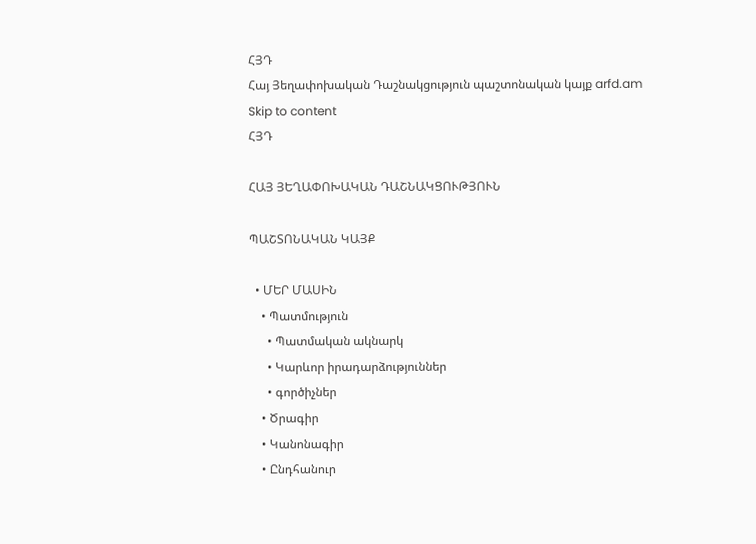ՀՅԴ
Հայ Յեղափոխական Դաշնակցություն պաշտոնական կայք arfd.am
Skip to content
ՀՅԴ

ՀԱՅ ՅԵՂԱՓՈԽԱԿԱՆ ԴԱՇՆԱԿՑՈՒԹՅՈՒՆ

ՊԱՇՏՈՆԱԿԱՆ ԿԱՅՔ

  • ՄԵՐ ՄԱՍԻՆ
    • Պատմություն
      • Պատմական ակնարկ
      • Կարևոր իրադարձություններ
      • գործիչներ
    • Ծրագիր
    • Կանոնագիր
    • Ընդհանուր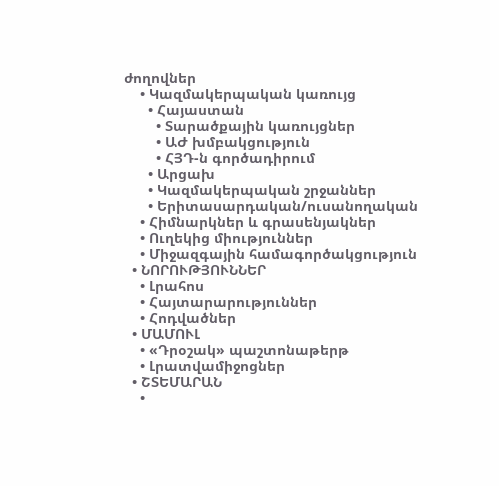ժողովներ
    • Կազմակերպական կառույց
      • Հայաստան
        • Տարածքային կառույցներ
        • ԱԺ խմբակցություն
        • ՀՅԴ-ն գործադիրում
      • Արցախ
      • Կազմակերպական շրջաններ
      • Երիտասարդական/ուսանողական
    • Հիմնարկներ և գրասենյակներ
    • Ուղեկից միություններ
    • Միջազգային համագործակցություն
  • ՆՈՐՈՒԹՅՈՒՆՆԵՐ
    • Լրահոս
    • Հայտարարություններ
    • Հոդվածներ
  • ՄԱՄՈՒԼ
    • «Դրօշակ» պաշտոնաթերթ
    • Լրատվամիջոցներ
  • ՇՏԵՄԱՐԱՆ
    •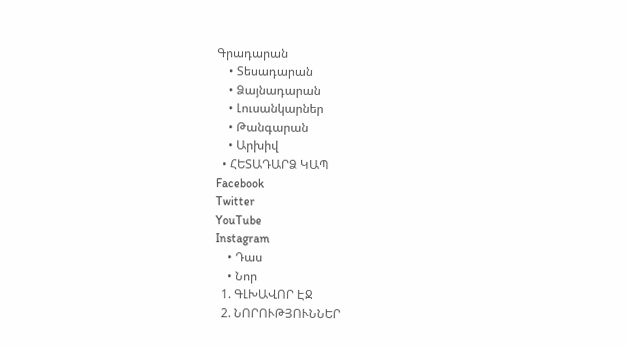Գրադարան
    • Տեսադարան
    • Ձայնադարան
    • Լուսանկարներ
    • Թանգարան
    • Արխիվ
  • ՀԵՏԱԴԱՐՁ ԿԱՊ
Facebook
Twitter
YouTube
Instagram
    • Դաս
    • Նոր
  1. ԳԼԽԱՎՈՐ ԷՋ
  2. ՆՈՐՈՒԹՅՈՒՆՆԵՐ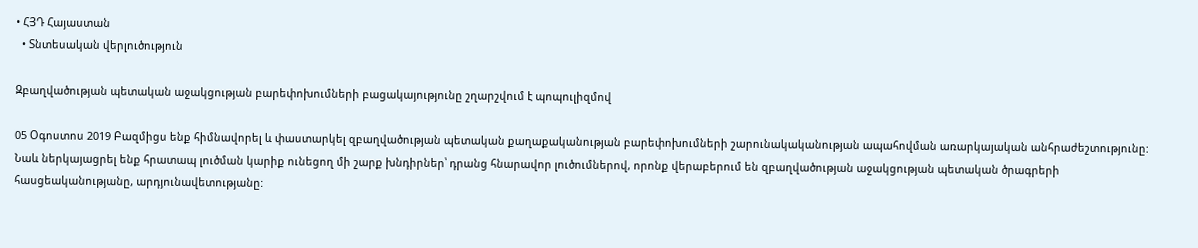• ՀՅԴ Հայաստան
  • Տնտեսական վերլուծություն

Զբաղվածության պետական աջակցության բարեփոխումների բացակայությունը շղարշվում է պոպուլիզմով

05 Օգոստոս 2019 Բազմիցս ենք հիմնավորել և փաստարկել զբաղվածության պետական քաղաքականության բարեփոխումների շարունակականության ապահովման առարկայական անհրաժեշտությունը: Նաև ներկայացրել ենք հրատապ լուծման կարիք ունեցող մի շարք խնդիրներ՝ դրանց հնարավոր լուծումներով, որոնք վերաբերում են զբաղվածության աջակցության պետական ծրագրերի հասցեականությանը, արդյունավետությանը: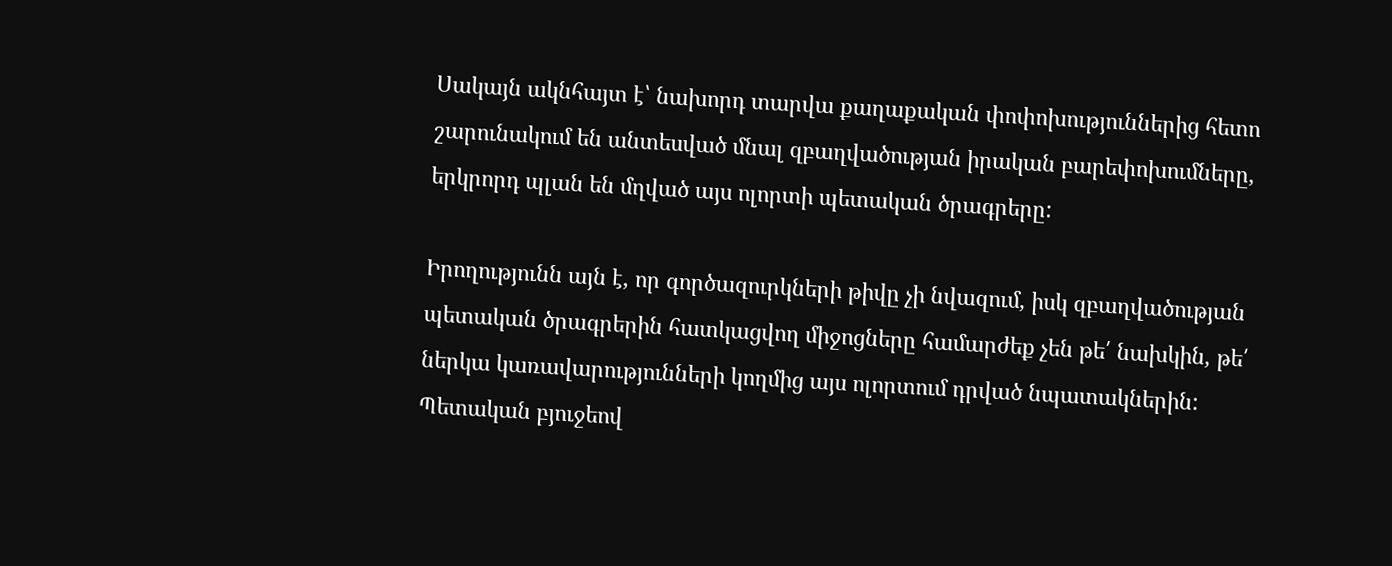Սակայն ակնհայտ է՝ նախորդ տարվա քաղաքական փոփոխություններից հետո շարունակում են անտեսված մնալ զբաղվածության իրական բարեփոխումները, երկրորդ պլան են մղված այս ոլորտի պետական ծրագրերը:

Իրողությունն այն է, որ գործազուրկների թիվը չի նվազում, իսկ զբաղվածության պետական ծրագրերին հատկացվող միջոցները համարժեք չեն թե՛ նախկին, թե՛ ներկա կառավարությունների կողմից այս ոլորտում դրված նպատակներին: Պետական բյուջեով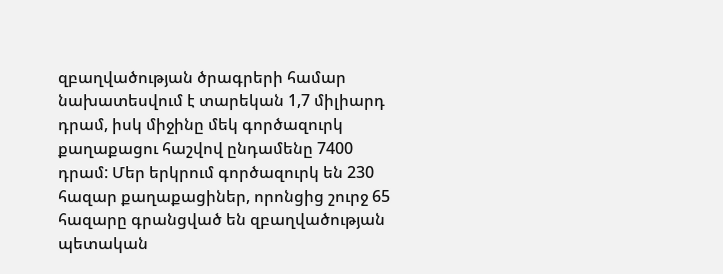զբաղվածության ծրագրերի համար նախատեսվում է տարեկան 1,7 միլիարդ դրամ, իսկ միջինը մեկ գործազուրկ քաղաքացու հաշվով ընդամենը 7400 դրամ: Մեր երկրում գործազուրկ են 230 հազար քաղաքացիներ, որոնցից շուրջ 65 հազարը գրանցված են զբաղվածության պետական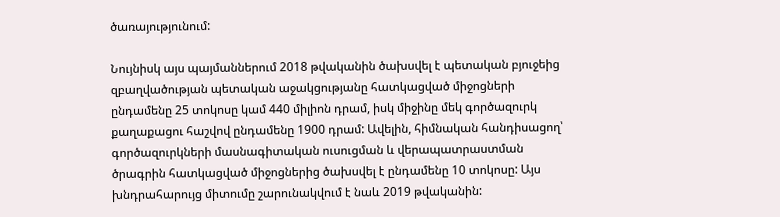ծառայությունում:

Նույնիսկ այս պայմաններում 2018 թվականին ծախսվել է պետական բյուջեից զբաղվածության պետական աջակցությանը հատկացված միջոցների ընդամենը 25 տոկոսը կամ 440 միլիոն դրամ, իսկ միջինը մեկ գործազուրկ քաղաքացու հաշվով ընդամենը 1900 դրամ: Ավելին, հիմնական հանդիսացող՝ գործազուրկների մասնագիտական ուսուցման և վերապատրաստման ծրագրին հատկացված միջոցներից ծախսվել է ընդամենը 10 տոկոսը: Այս խնդրահարույց միտումը շարունակվում է նաև 2019 թվականին: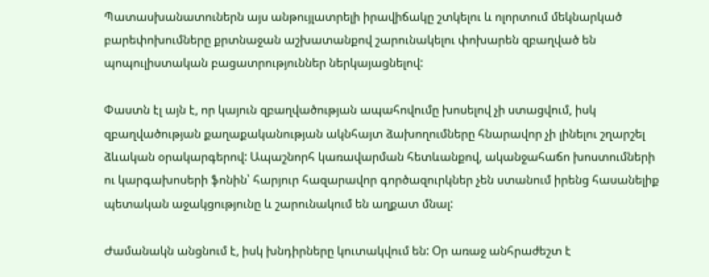Պատասխանատուներն այս անթույլատրելի իրավիճակը շտկելու և ոլորտում մեկնարկած բարեփոխումները քրտնաջան աշխատանքով շարունակելու փոխարեն զբաղված են պոպուլիստական բացատրություններ ներկայացնելով:

Փաստն էլ այն է, որ կայուն զբաղվածության ապահովումը խոսելով չի ստացվում, իսկ զբաղվածության քաղաքականության ակնհայտ ձախողումները հնարավոր չի լինելու շղարշել ձևական օրակարգերով: Ապաշնորհ կառավարման հետևանքով, ականջահաճո խոստումների ու կարգախոսերի ֆոնին՝ հարյուր հազարավոր գործազուրկներ չեն ստանում իրենց հասանելիք պետական աջակցությունը և շարունակում են աղքատ մնալ:

Ժամանակն անցնում է, իսկ խնդիրները կուտակվում են: Օր առաջ անհրաժեշտ է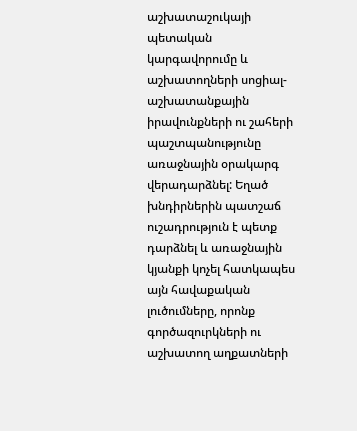աշխատաշուկայի պետական կարգավորումը և աշխատողների սոցիալ-աշխատանքային իրավունքների ու շահերի պաշտպանությունը առաջնային օրակարգ վերադարձնել: Եղած խնդիրներին պատշաճ ուշադրություն է պետք դարձնել և առաջնային կյանքի կոչել հատկապես այն հավաքական լուծումները, որոնք գործազուրկների ու աշխատող աղքատների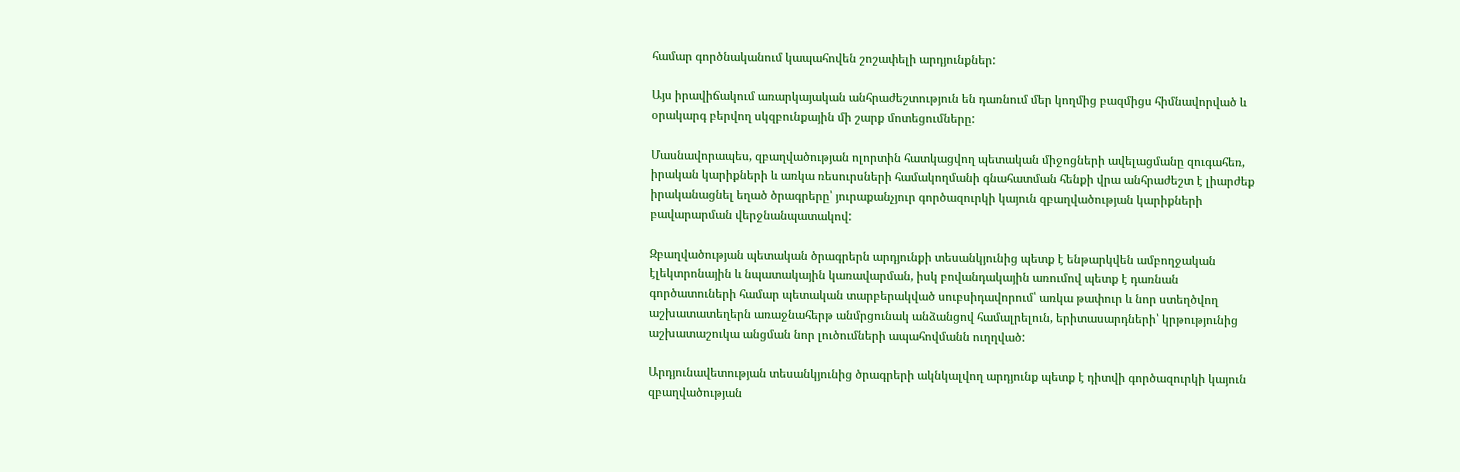համար գործնականում կապահովեն շոշափելի արդյունքներ:

Այս իրավիճակում առարկայական անհրաժեշտություն են դառնում մեր կողմից բազմիցս հիմնավորված և օրակարգ բերվող սկզբունքային մի շարք մոտեցումները:

Մասնավորապես, զբաղվածության ոլորտին հատկացվող պետական միջոցների ավելացմանը զուգահեռ, իրական կարիքների և առկա ռեսուրսների համակողմանի գնահատման հենքի վրա անհրաժեշտ է լիարժեք իրականացնել եղած ծրագրերը՝ յուրաքանչյուր գործազուրկի կայուն զբաղվածության կարիքների բավարարման վերջնանպատակով:

Զբաղվածության պետական ծրագրերն արդյունքի տեսանկյունից պետք է ենթարկվեն ամբողջական էլեկտրոնային և նպատակային կառավարման, իսկ բովանդակային առումով պետք է դառնան գործատուների համար պետական տարբերակված սուբսիդավորում՝ առկա թափուր և նոր ստեղծվող աշխատատեղերն առաջնահերթ անմրցունակ անձանցով համալրելուն, երիտասարդների՝ կրթությունից աշխատաշուկա անցման նոր լուծումների ապահովմանն ուղղված:

Արդյունավետության տեսանկյունից ծրագրերի ակնկալվող արդյունք պետք է դիտվի գործազուրկի կայուն զբաղվածության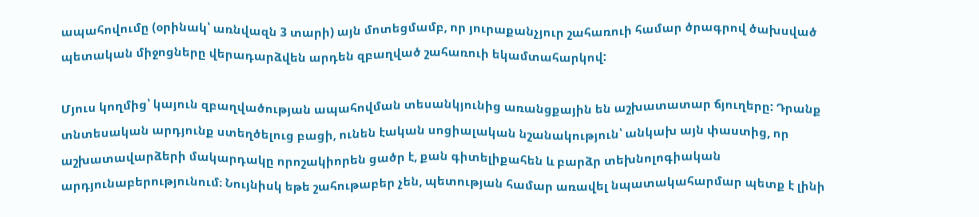ապահովումը (օրինակ՝ առնվազն 3 տարի) այն մոտեցմամբ, որ յուրաքանչյուր շահառուի համար ծրագրով ծախսված պետական միջոցները վերադարձվեն արդեն զբաղված շահառուի եկամտահարկով:

Մյուս կողմից՝ կայուն զբաղվածության ապահովման տեսանկյունից առանցքային են աշխատատար ճյուղերը: Դրանք տնտեսական արդյունք ստեղծելուց բացի, ունեն էական սոցիալական նշանակություն՝ անկախ այն փաստից, որ աշխատավարձերի մակարդակը որոշակիորեն ցածր է, քան գիտելիքահեն և բարձր տեխնոլոգիական արդյունաբերությունում։ Նույնիսկ եթե շահութաբեր չեն, պետության համար առավել նպատակահարմար պետք է լինի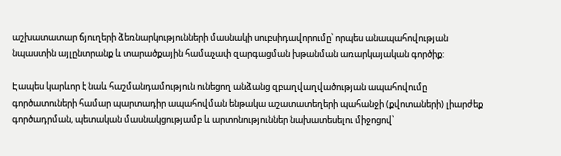աշխատատար ճյուղերի ձեռնարկությունների մասնակի սուբսիդավորումը՝ որպես անապահովության նպաստին այլընտրանք և տարածքային համաչափ զարգացման խթանման առարկայական գործիք:

Էապես կարևոր է նաև հաշմանդամություն ունեցող անձանց զբաղվաղվածության ապահովումը գործատուների համար պարտադիր ապահովման ենթակա աշատատեղերի պահանջի (քվոտաների) լիարժեք գործադրման, պետական մասնակցությամբ և արտոնություններ նախատեսելու միջոցով՝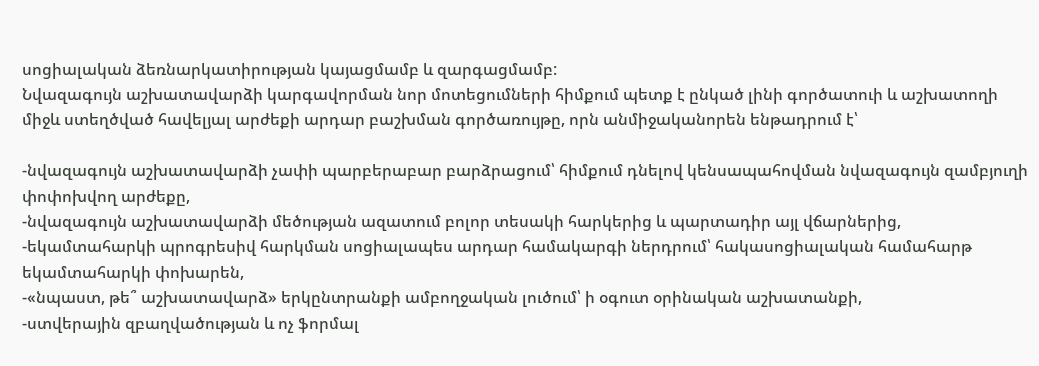սոցիալական ձեռնարկատիրության կայացմամբ և զարգացմամբ:
Նվազագույն աշխատավարձի կարգավորման նոր մոտեցումների հիմքում պետք է ընկած լինի գործատուի և աշխատողի միջև ստեղծված հավելյալ արժեքի արդար բաշխման գործառույթը, որն անմիջականորեն ենթադրում է՝

-նվազագույն աշխատավարձի չափի պարբերաբար բարձրացում՝ հիմքում դնելով կենսապահովման նվազագույն զամբյուղի փոփոխվող արժեքը,
-նվազագույն աշխատավարձի մեծության ազատում բոլոր տեսակի հարկերից և պարտադիր այլ վճարներից,
-եկամտահարկի պրոգրեսիվ հարկման սոցիալապես արդար համակարգի ներդրում՝ հակասոցիալական համահարթ եկամտահարկի փոխարեն,
-«նպաստ, թե՞ աշխատավարձ» երկընտրանքի ամբողջական լուծում՝ ի օգուտ օրինական աշխատանքի,
-ստվերային զբաղվածության և ոչ ֆորմալ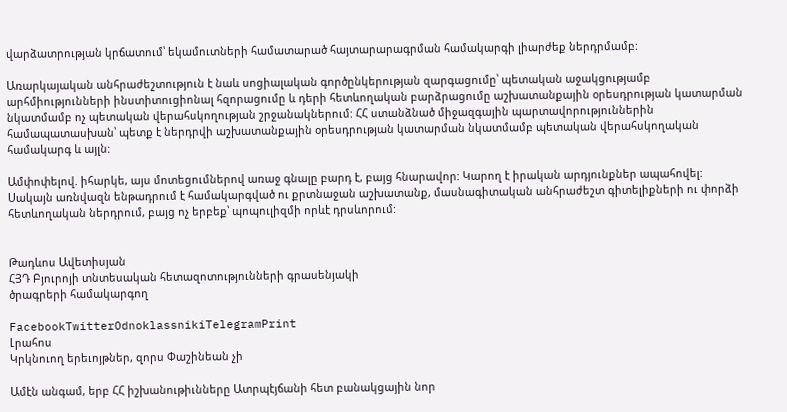վարձատրության կրճատում՝ եկամուտների համատարած հայտարարագրման համակարգի լիարժեք ներդրմամբ:

Առարկայական անհրաժեշտություն է նաև սոցիալական գործընկերության զարգացումը՝ պետական աջակցությամբ արհմիությունների ինստիտուցիոնալ հզորացումը և դերի հետևողական բարձրացումը աշխատանքային օրեսդրության կատարման նկատմամբ ոչ պետական վերահսկողության շրջանակներում: ՀՀ ստանձնած միջազգային պարտավորություններին համապատասխան՝ պետք է ներդրվի աշխատանքային օրեսդրության կատարման նկատմամբ պետական վերահսկողական համակարգ և այլն:

Ամփոփելով. իհարկե, այս մոտեցումներով առաջ գնալը բարդ է, բայց հնարավոր: Կարող է իրական արդյունքներ ապահովել: Սակայն առնվազն ենթադրում է համակարգված ու քրտնաջան աշխատանք, մասնագիտական անհրաժեշտ գիտելիքների ու փորձի հետևողական ներդրում, բայց ոչ երբեք՝ պոպուլիզմի որևէ դրսևորում:


Թադևոս Ավետիսյան
ՀՅԴ Բյուրոյի տնտեսական հետազոտությունների գրասենյակի
ծրագրերի համակարգող

FacebookTwitterOdnoklassnikiTelegramPrint
Լրահոս
Կրկնուող երեւոյթներ, զորս Փաշինեան չի

Ամէն անգամ, երբ ՀՀ իշխանութիւնները Ատրպէյճանի հետ բանակցային նոր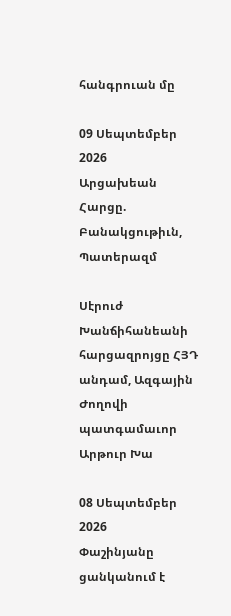հանգրուան մը

09 Սեպտեմբեր 2026
Արցախեան Հարցը. Բանակցութիւն, Պատերազմ

Սէրուժ Խանճիհանեանի հարցազրոյցը ՀՅԴ անդամ, Ազգային Ժողովի պատգամաւոր Արթուր Խա

08 Սեպտեմբեր 2026
Փաշինյանը ցանկանում է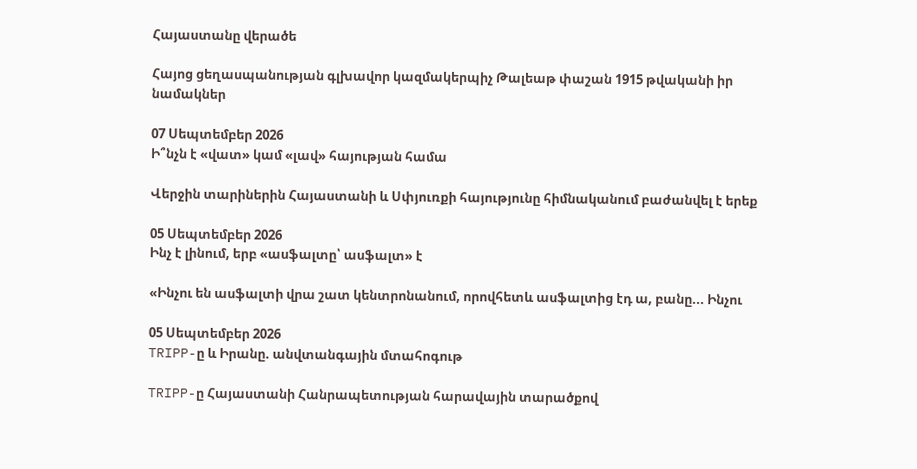Հայաստանը վերածե

Հայոց ցեղասպանության գլխավոր կազմակերպիչ Թալեաթ փաշան 1915 թվականի իր նամակներ

07 Սեպտեմբեր 2026
Ի՞նչն է «վատ» կամ «լավ» հայության համա

Վերջին տարիներին Հայաստանի և Սփյուռքի հայությունը հիմնականում բաժանվել է երեք

05 Սեպտեմբեր 2026
Ինչ է լինում, երբ «ասֆալտը՝ ասֆալտ» է

«Ինչու են ասֆալտի վրա շատ կենտրոնանում, որովհետև ասֆալտից էդ ա, բանը... Ինչու

05 Սեպտեմբեր 2026
TRIPP-ը և Իրանը. անվտանգային մտահոգութ

TRIPP-ը Հայաստանի Հանրապետության հարավային տարածքով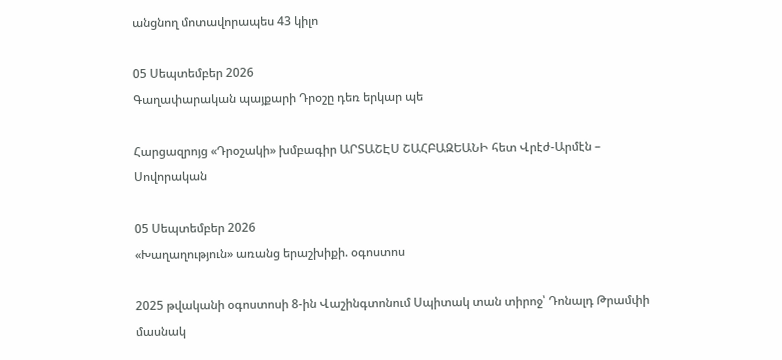անցնող մոտավորապես 43 կիլո

05 Սեպտեմբեր 2026
Գաղափարական պայքարի Դրօշը դեռ երկար պե

Հարցազրոյց «Դրօշակի» խմբագիր ԱՐՏԱՇԷՍ ՇԱՀԲԱԶԵԱՆԻ հետ Վրէժ-Արմէն – Սովորական

05 Սեպտեմբեր 2026
«Խաղաղություն» առանց երաշխիքի. օգոստոս

2025 թվականի օգոստոսի 8-ին Վաշինգտոնում Սպիտակ տան տիրոջ՝ Դոնալդ Թրամփի մասնակ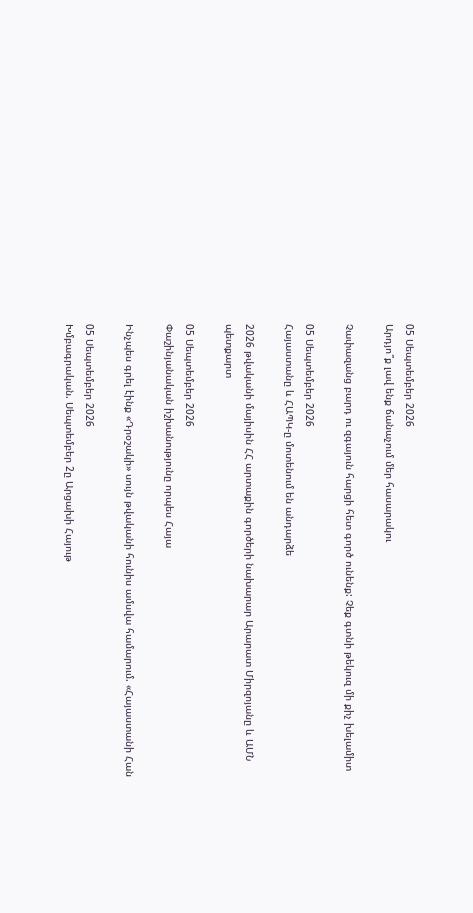05 Սեպտեմբեր 2026
Արդյո՞ք լավ ենք ճանաչում մեր հասարակու

Չափազանց բարդ ու զգայուն հարցի հետ գործ ունենք: Չեք գտնի թեկուզ մի քիչ խելամիտ

05 Սեպտեմբեր 2026
Հայաստանը և ՀԱՊԿ-ը մոտենում են անդարձե

2026 թվականի մայիսին ՀՀ արտաքին գործերի նախարար Արարատ Միրզոյանը և ԱՄՆ պետքարտ

05 Սեպտեմբեր 2026
Փաշինյանական իշխանությունը որպես Հայա

Ինչպես գրել էինք «Դրօշակի» սույն թվականի հունիս ամսվա համարում. «Հայաստանի Հան

05 Սեպտեմբեր 2026
Խմբագրական. Սեպտեմբեր 2ը Արցախի Հայութ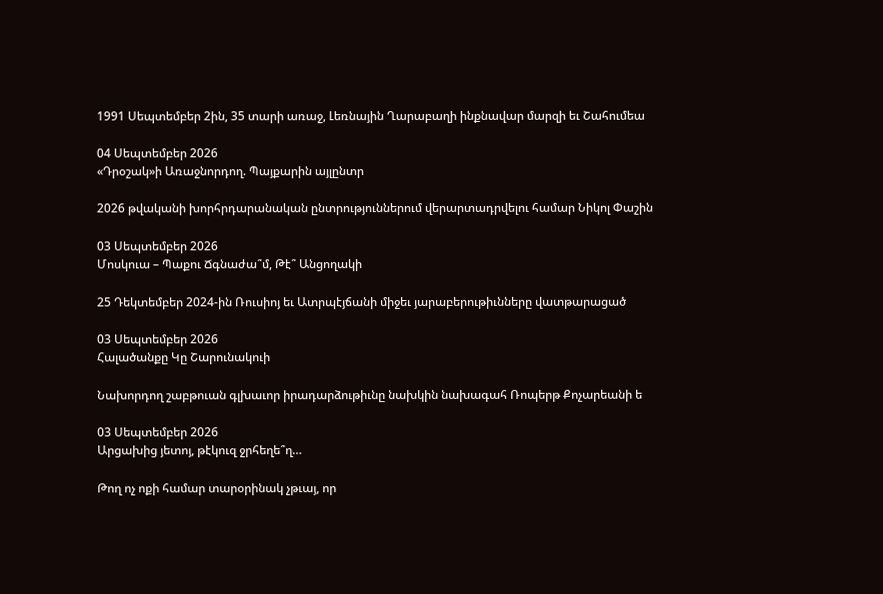1991 Սեպտեմբեր 2ին, 35 տարի առաջ, Լեռնային Ղարաբաղի ինքնավար մարզի եւ Շահումեա

04 Սեպտեմբեր 2026
«Դրօշակ»ի Առաջնորդող. Պայքարին այլընտր

2026 թվականի խորհրդարանական ընտրություններում վերարտադրվելու համար Նիկոլ Փաշին

03 Սեպտեմբեր 2026
Մոսկուա – Պաքու Ճգնաժա՞մ, Թէ՞ Անցողակի

25 Դեկտեմբեր 2024-ին Ռուսիոյ եւ Ատրպէյճանի միջեւ յարաբերութիւնները վատթարացած

03 Սեպտեմբեր 2026
Հալածանքը Կը Շարունակուի

Նախորդող շաբթուան գլխաւոր իրադարձութիւնը նախկին նախագահ Ռոպերթ Քոչարեանի ե

03 Սեպտեմբեր 2026
Արցախից յետոյ, թէկուզ ջրհեղե՞ղ…

Թող ոչ ոքի համար տարօրինակ չթւայ, որ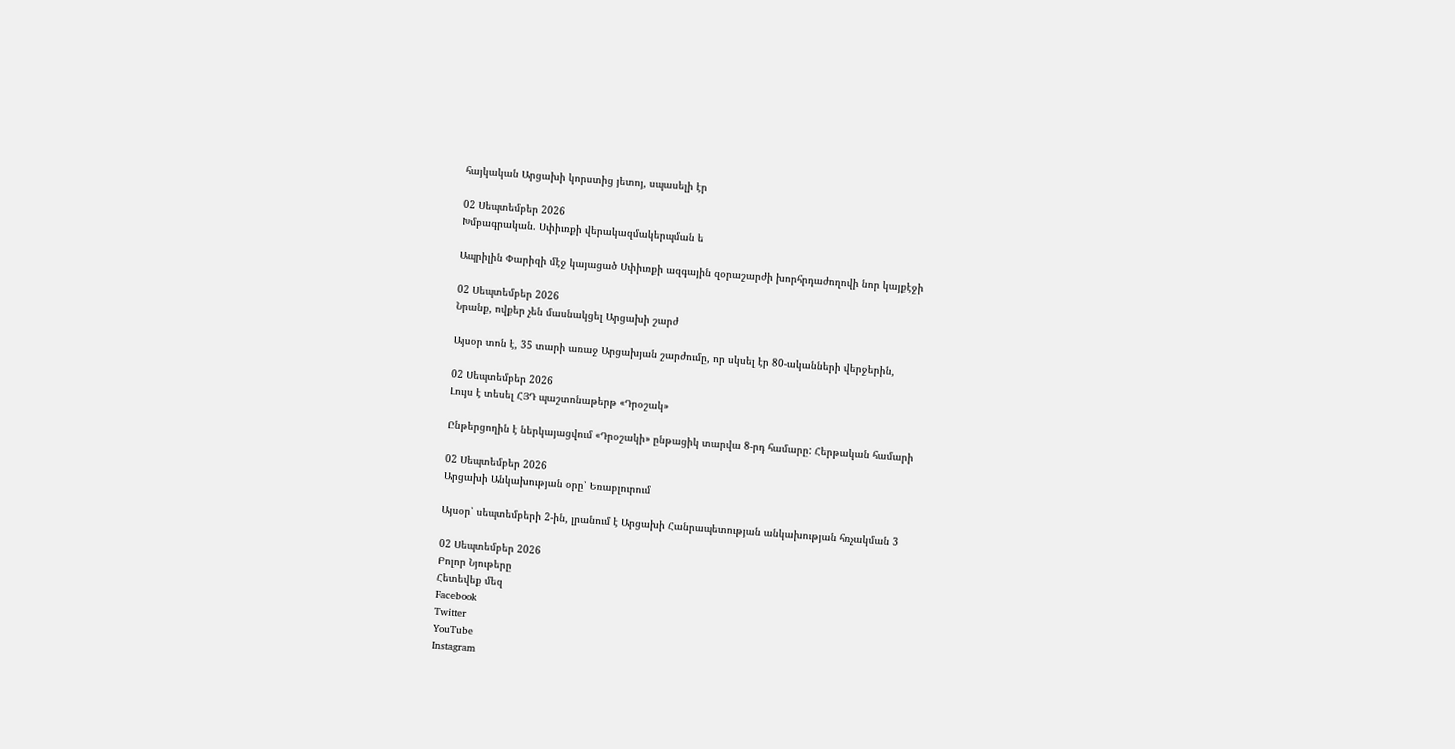հայկական Արցախի կորստից յետոյ, սպասելի էր

02 Սեպտեմբեր 2026
Խմբագրական. Սփիւռքի վերակազմակերպման ե

Ապրիլին Փարիզի մէջ կայացած Սփիւռքի ազգային զօրաշարժի խորհրդաժողովի նոր կայքէջի

02 Սեպտեմբեր 2026
Նրանք, ովքեր չեն մասնակցել Արցախի շարժ

Այսօր տոն է, 35 տարի առաջ Արցախյան շարժումը, որ սկսել էր 80-ականների վերջերին,

02 Սեպտեմբեր 2026
Լույս է տեսել ՀՅԴ պաշտոնաթերթ «Դրօշակ»

Ընթերցողին է ներկայացվում «Դրօշակի» ընթացիկ տարվա 8-րդ համարը: Հերթական համարի

02 Սեպտեմբեր 2026
Արցախի Անկախության օրը՝ Եռաբլուրում

Այսօր՝ սեպտեմբերի 2-ին, լրանում է Արցախի Հանրապետության անկախության հռչակման 3

02 Սեպտեմբեր 2026
Բոլոր Նյութերը
Հետեվեք մեզ
Facebook
Twitter
YouTube
Instagram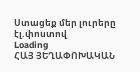Ստացեք մեր լուրերը էլ.փոստով
Loading
ՀԱՅ ՅԵՂԱՓՈԽԱԿԱՆ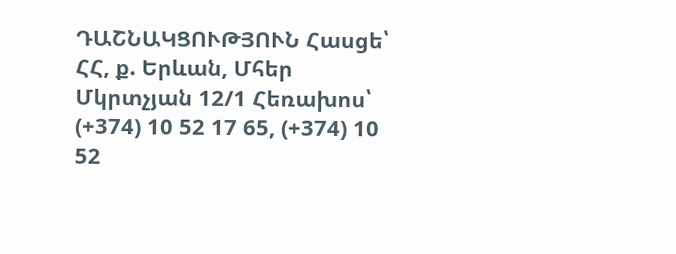ԴԱՇՆԱԿՑՈՒԹՅՈՒՆ Հասցե՝ ՀՀ, ք. Երևան, Մհեր Մկրտչյան 12/1 Հեռախոս՝ (+374) 10 52 17 65, (+374) 10 52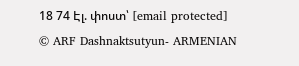18 74 Էլ. փոստ՝ [email protected]
© ARF Dashnaktsutyun- ARMENIAN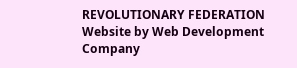REVOLUTIONARY FEDERATION Website by Web Development Company